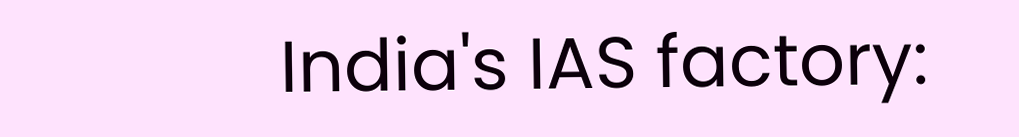India's IAS factory: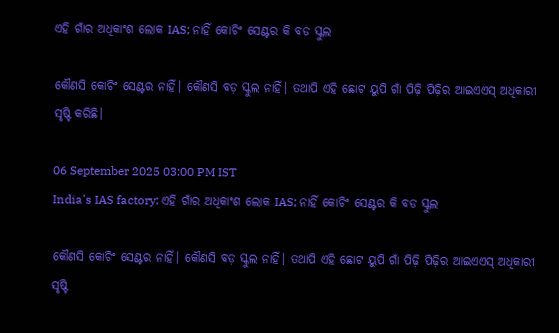ଏହି ଗାଁର ଅଧିକାଂଶ ଲୋକ IAS; ନାହିଁ କୋଚିଂ ସେଣ୍ଟର କି ବଡ ସ୍କୁଲ

କୌଣସି କୋଚିଂ ସେଣ୍ଟର ନାହିଁ। କୌଣସି ବଡ଼ ସ୍କୁଲ ନାହିଁ। ତଥାପି ଏହି ଛୋଟ ୟୁପି ଗାଁ ପିଢ଼ି ପିଢ଼ିର ଆଇଏଏସ୍ ଅଧିକାରୀ ସୃଷ୍ଟି କରିଛି।

06 September 2025 03:00 PM IST
India's IAS factory: ଏହି ଗାଁର ଅଧିକାଂଶ ଲୋକ IAS; ନାହିଁ କୋଚିଂ ସେଣ୍ଟର କି ବଡ ସ୍କୁଲ

କୌଣସି କୋଚିଂ ସେଣ୍ଟର ନାହିଁ। କୌଣସି ବଡ଼ ସ୍କୁଲ ନାହିଁ। ତଥାପି ଏହି ଛୋଟ ୟୁପି ଗାଁ ପିଢ଼ି ପିଢ଼ିର ଆଇଏଏସ୍ ଅଧିକାରୀ ସୃଷ୍ଟି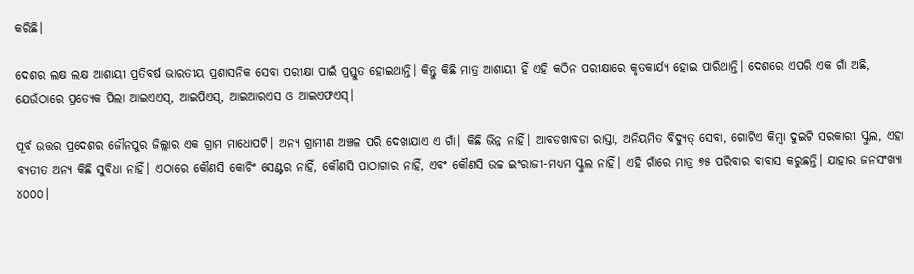କରିଛି।

ଦେଶର ଲକ୍ଷ ଲକ୍ଷ ଆଶାୟୀ ପ୍ରତିବର୍ଷ ଭାରତୀୟ ପ୍ରଶାସନିକ ସେବା ପରୀକ୍ଷା ପାଇଁ ପ୍ରସ୍ତୁତ ହୋଇଥାନ୍ତି। କିନ୍ତୁ କିଛି ମାତ୍ର ଆଶାୟୀ ହିଁ ଏହି କଠିନ ପରୀକ୍ଷାରେ କୃତକାର୍ଯ୍ୟ ହୋଇ ପାରିଥାନ୍ତି। ଦେଶରେ ଏପରି ଏକ ଗାଁ ଅଛି, ଯେଉଁଠାରେ ପ୍ରତ୍ୟେକ ପିଲା ଆଇଏଏସ୍, ଆଇପିଏସ୍, ଆଇଆରଏସ ଓ ଆଇଏଫଏସ୍।

ପୂର୍ବ ଉତ୍ତର ପ୍ରଦେଶର ଜୌନପୁର ଜିଲ୍ଲାର ଏକ ଗ୍ରାମ ମାଧୋପଟି। ଅନ୍ୟ ଗ୍ରାମୀଣ ଅଞ୍ଚଳ ପରି ଦେଖାଯାଏ ଏ ଗାଁ। କିଛି ଭିନ୍ନ ନାହିଁ। ଆବଡଖାବଡା ରାସ୍ତା, ଅନିୟମିତ ବିଦ୍ୟୁତ୍ ସେବା, ଗୋଟିଏ କିମ୍ବା ଦୁଇଟି ସରକାରୀ ସ୍କୁଲ, ଏହା ବ୍ୟତୀତ ଅନ୍ୟ କିଛି ସୁବିଧା ନାହିଁ। ଏଠାରେ କୌଣସି କୋଚିଂ ସେଣ୍ଟର ନାହିଁ, କୌଣସି ପାଠାଗାର ନାହିଁ, ଏବଂ କୌଣସି ଉଚ୍ଚ ଇଂରାଜୀ-ମଧ୍ୟମ ସ୍କୁଲ ନାହିଁ। ଏହି ଗାଁରେ ମାତ୍ର ୭୫ ପରିବାର ବାବାସ କରୁଛନ୍ତି। ଯାହାର ଜନସଂଖ୍ୟା ୪୦୦୦।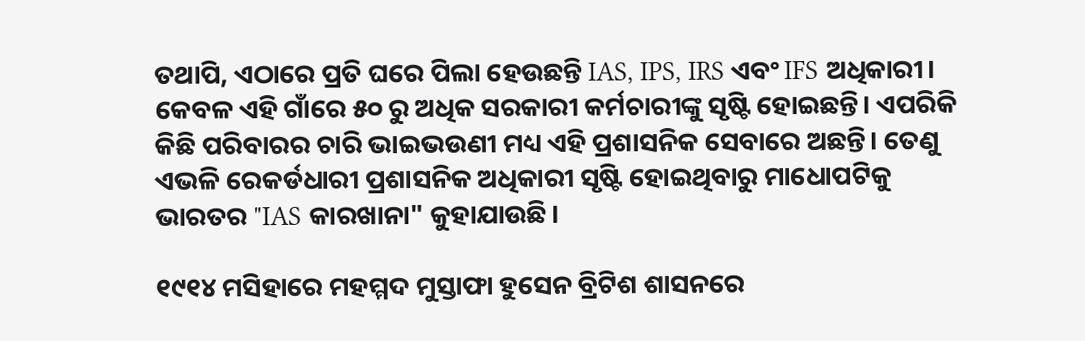ତଥାପି, ଏଠାରେ ପ୍ରତି ଘରେ ପିଲା ହେଉଛନ୍ତି IAS, IPS, IRS ଏବଂ IFS ଅଧିକାରୀ। କେବଳ ଏହି ଗାଁରେ ୫୦ ରୁ ଅଧିକ ସରକାରୀ କର୍ମଚାରୀଙ୍କୁ ସୃଷ୍ଟି ହୋଇଛନ୍ତି। ଏପରିକି କିଛି ପରିବାରର ଚାରି ଭାଇଭଉଣୀ ମଧ୍ୟ ଏହି ପ୍ରଶାସନିକ ସେବାରେ ଅଛନ୍ତି। ତେଣୁ ଏଭଳି ରେକର୍ଡଧାରୀ ପ୍ରଶାସନିକ ଅଧିକାରୀ ସୃଷ୍ଟି ହୋଇଥିବାରୁ ମାଧୋପଟିକୁ ଭାରତର "IAS କାରଖାନା" କୁହାଯାଉଛି।

୧୯୧୪ ମସିହାରେ ମହମ୍ମଦ ମୁସ୍ତାଫା ହୁସେନ ବ୍ରିଟିଶ ଶାସନରେ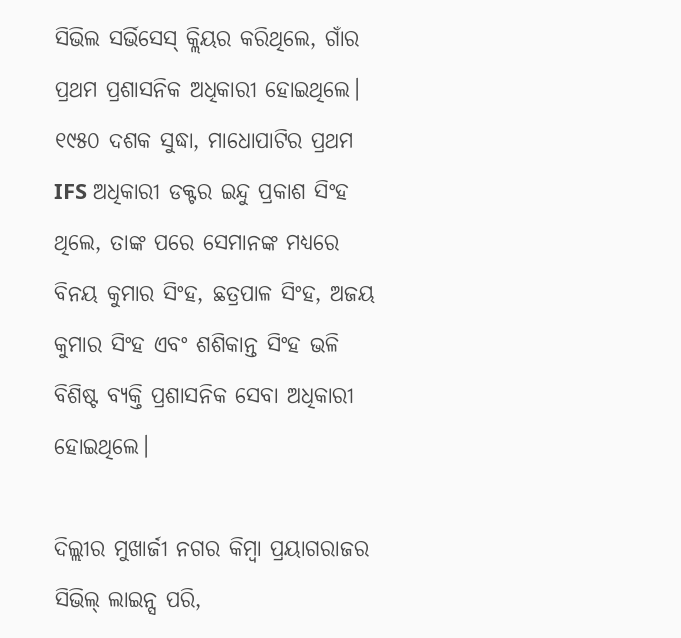ସିଭିଲ ସର୍ଭିସେସ୍ କ୍ଲିୟର କରିଥିଲେ, ଗାଁର ପ୍ରଥମ ପ୍ରଶାସନିକ ଅଧିକାରୀ ହୋଇଥିଲେ। ୧୯୫୦ ଦଶକ ସୁଦ୍ଧା, ମାଧୋପାଟିର ପ୍ରଥମ IFS ଅଧିକାରୀ ଡକ୍ଟର ଇନ୍ଦୁ ପ୍ରକାଶ ସିଂହ ଥିଲେ, ତାଙ୍କ ପରେ ସେମାନଙ୍କ ମଧ୍ୟରେ ବିନୟ କୁମାର ସିଂହ, ଛତ୍ରପାଳ ସିଂହ, ଅଜୟ କୁମାର ସିଂହ ଏବଂ ଶଶିକାନ୍ତ ସିଂହ ଭଳି ବିଶିଷ୍ଟ ବ୍ୟକ୍ତି ପ୍ରଶାସନିକ ସେବା ଅଧିକାରୀ ହୋଇଥିଲେ।

ଦିଲ୍ଲୀର ମୁଖାର୍ଜୀ ନଗର କିମ୍ବା ପ୍ରୟାଗରାଜର ସିଭିଲ୍ ଲାଇନ୍ସ ପରି,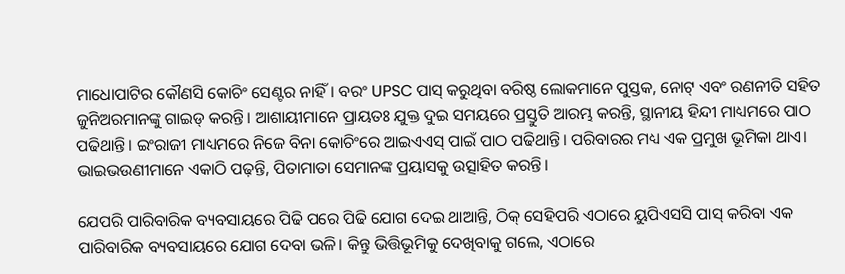ମାଧୋପାଟିର କୌଣସି କୋଚିଂ ସେଣ୍ଟର ନାହିଁ। ବରଂ UPSC ପାସ୍ କରୁଥିବା ବରିଷ୍ଠ ଲୋକମାନେ ପୁସ୍ତକ, ନୋଟ୍ ଏବଂ ରଣନୀତି ସହିତ ଜୁନିଅରମାନଙ୍କୁ ଗାଇଡ୍ କରନ୍ତି। ଆଶାୟୀମାନେ ପ୍ରାୟତଃ ଯୁକ୍ତ ଦୁଇ ସମୟରେ ପ୍ରସ୍ତୁତି ଆରମ୍ଭ କରନ୍ତି, ସ୍ଥାନୀୟ ହିନ୍ଦୀ ମାଧ୍ୟମରେ ପାଠ ପଢିଥାନ୍ତି। ଇଂରାଜୀ ମାଧ୍ୟମରେ ନିଜେ ବିନା କୋଚିଂରେ ଆଇଏଏସ୍ ପାଇଁ ପାଠ ପଢିଥାନ୍ତି। ପରିବାରର ମଧ୍ୟ ଏକ ପ୍ରମୁଖ ଭୂମିକା ଥାଏ। ଭାଇଭଉଣୀମାନେ ଏକାଠି ପଢ଼ନ୍ତି, ପିତାମାତା ସେମାନଙ୍କ ପ୍ରୟାସକୁ ଉତ୍ସାହିତ କରନ୍ତି।

ଯେପରି ପାରିବାରିକ ବ୍ୟବସାୟରେ ପିଢି ପରେ ପିଢି ଯୋଗ ଦେଇ ଥାଆନ୍ତି, ଠିକ୍ ସେହିପରି ଏଠାରେ ୟୁପିଏସସି ପାସ୍ କରିବା ଏକ ପାରିବାରିକ ବ୍ୟବସାୟରେ ଯୋଗ ଦେବା ଭଳି। କିନ୍ତୁ ଭିତ୍ତିଭୂମିକୁ ଦେଖିବାକୁ ଗଲେ, ଏଠାରେ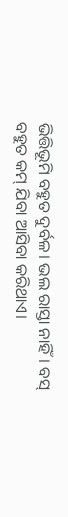ଭିତ୍ତିଭୂମି ବହୁତ ଦୁର୍ବଳ। ଭଲ ରାସ୍ତା ନାହିଁ। ବସ୍ ବହୁତ କମ୍ ଯିବା ଆସିବା କରିଥାଏ।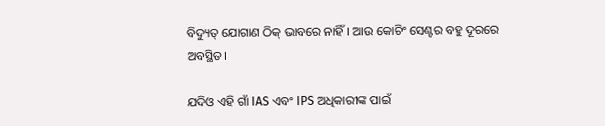ବିଦ୍ୟୁତ୍ ଯୋଗାଣ ଠିକ୍ ଭାବରେ ନାହିଁ। ଆଉ କୋଚିଂ ସେଣ୍ଟର ବହୁ ଦୂରରେ ଅବସ୍ଥିତ।

ଯଦିଓ ଏହି ଗାଁ IAS ଏବଂ IPS ଅଧିକାରୀଙ୍କ ପାଇଁ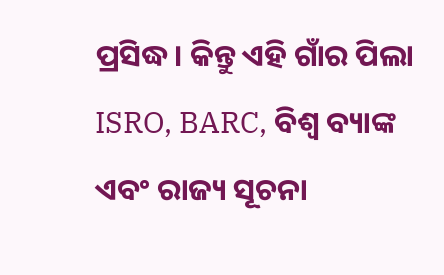ପ୍ରସିଦ୍ଧ। କିନ୍ତୁ ଏହି ଗାଁର ପିଲା ISRO, BARC, ବିଶ୍ୱ ବ୍ୟାଙ୍କ ଏବଂ ରାଜ୍ୟ ସୂଚନା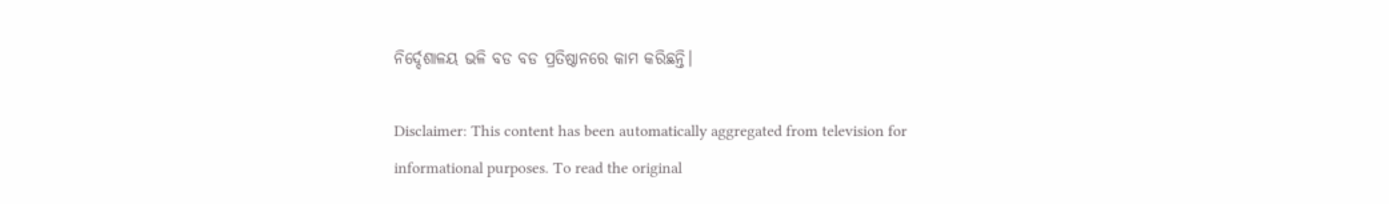ନିର୍ଦ୍ଦେଶାଳୟ ଭଳି ବଡ ବଡ ପ୍ରତିଷ୍ଠାନରେ କାମ କରିଛନ୍ତି।

Disclaimer: This content has been automatically aggregated from television for informational purposes. To read the original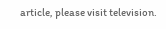article, please visit television.